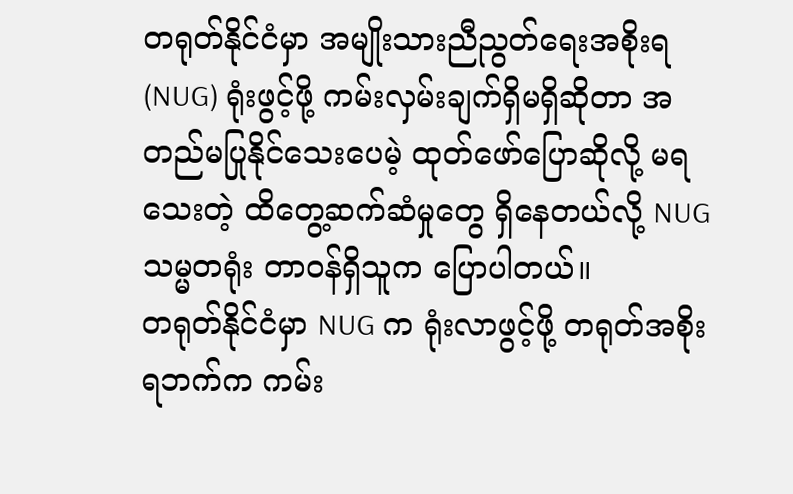တရုတ်နိုင်ငံမှာ အမျိုးသားညီညွတ်ရေးအစိုးရ (NUG) ရုံးဖွင့်ဖို့ ကမ်းလှမ်းချက်ရှိမရှိဆိုတာ အတည်မပြုနိုင်သေးပေမဲ့ ထုတ်ဖော်ပြောဆိုလို့ မရသေးတဲ့ ထိတွေ့ဆက်ဆံမှုတွေ ရှိနေတယ်လို့ NUG သမ္မတရုံး တာဝန်ရှိသူက ပြောပါတယ်။
တရုတ်နိုင်ငံမှာ NUG က ရုံးလာဖွင့်ဖို့ တရုတ်အစိုးရဘက်က ကမ်း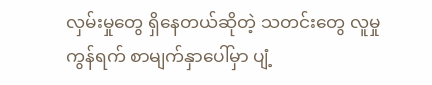လှမ်းမှုတွေ ရှိနေတယ်ဆိုတဲ့ သတင်းတွေ လူမှုကွန်ရက် စာမျက်နှာပေါ်မှာ ပျံ့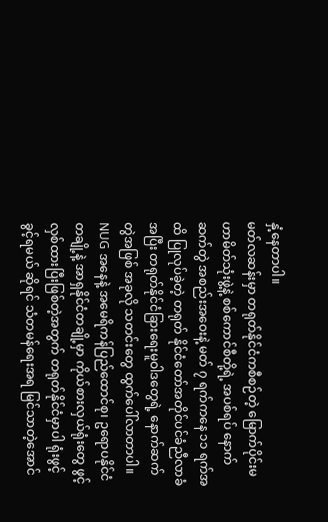နှံ့နေတာပါ။
မတ်လဆန်းမှာ တရုတ်နိုင်ငံကစီစဉ်တဲ့ မြောက်ပိုင်းမဟာမိတ်သုံးဖွဲ့နဲ့ စစ်ကောင်စီတို့ရဲ့ အပစ်ရပ် နောက်ဆက်တွဲ အစည်းအဝေးနဲ့ မတ် ၇ ရက်ကနေ ၁၁ ရက်အထိ ပြုလုပ်ခဲ့တဲ့ တရုတ် နိုင်ငံတော်အတိုင်ပင်ခံညီလာခံအပြီး တရုတ်နိုင်ငံခြားရေးမူဝါဒတွေရဲ့ နောက်ဆက်တွဲအဖြစ် အခုလို သတင်းတွေ ထွက်ပေါ်လာတာပါ။
NUG အနေနဲ့ အမေရိကန်ပြည်ထောင်စု၊ ဥရောပနိုင်ငံတချို့နဲ့ အာရှနိုင်ငံတချို့မှာ ကိုယ်စားလှယ်ရုံးတွေ ဖွင့်လှစ်ထားပြီးဖြစ်တဲ့အတွက် တရုတ်နိုင်ငံမှာပါ ရုံးဖွင့်ခွင့်ရမယ် ဆိုရင် သံတမန်ရေးအရ မြင်သာတဲ့အောင်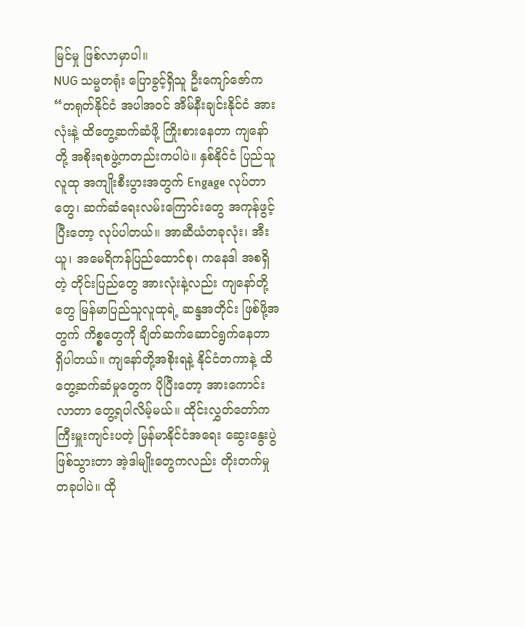မြင်မှု ဖြစ်လာမှာပါ။
NUG သမ္မတရုံး ပြောခွင့်ရှိသူ ဦးကျော်ဇော်က “တရုတ်နိုင်ငံ အပါအဝင် အိမ်နီးချင်းနိုင်ငံ အားလုံးနဲ့ ထိတွေ့ဆက်ဆံဖို့ ကြိုးစားနေတာ ကျနော်တို့ အစိုးရစဖွဲ့ကတည်းကပါပဲ။ နှစ်နိုင်ငံ ပြည်သူလူထု အကျိုးစီးပွားအတွက် Engage လုပ်တာတွေ၊ ဆက်ဆံရေးလမ်းကြောင်းတွေ အကုန်ဖွင့်ပြီးတော့ လုပ်ပါတယ်။ အာဆီယံတခုလုံး၊ အီးယူ၊ အမေရိကန်ပြည်ထောင်စု၊ ကနေဒါ အစရှိတဲ့ တိုင်းပြည်တွေ အားလုံးနဲ့လည်း ကျနော်တို့တွေ မြန်မာပြည်သူလူထုရဲ့ ဆန္ဒအတိုင်း ဖြစ်ဖို့အတွက် ကိစ္စတွေကို ချိတ်ဆက်ဆောင်ရွက်နေတာ ရှိပါတယ်။ ကျနော်တို့အစိုးရနဲ့ နိုင်ငံတကာနဲ့ ထိတွေ့ဆက်ဆံမှုတွေက ပိုပြီးတော့ အားကောင်းလာတာ တွေ့ရပါလိမ့်မယ်။ ထိုင်းလွှတ်တော်က ကြီးမှူးကျင်းပတဲ့ မြန်မာနိုင်ငံအရေး ဆွေးနွေးပွဲ ဖြစ်သွားတာ အဲ့ဒါမျိုးတွေကလည်း တိုးတက်မှုတခုပါပဲ။ ထို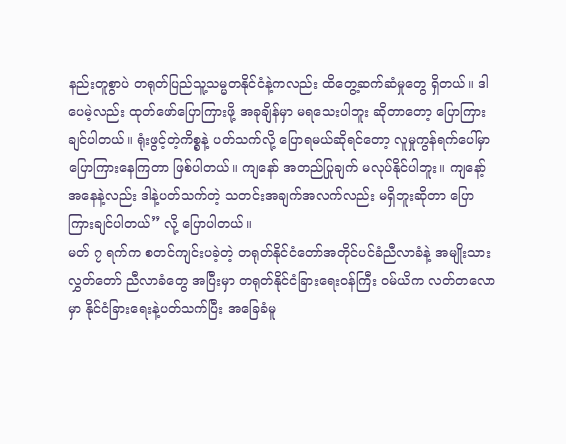နည်းတူစွာပဲ တရုတ်ပြည်သူ့သမ္မတနိုင်ငံနဲ့ကလည်း ထိတွေ့ဆက်ဆံမှုတွေ ရှိတယ်။ ဒါပေမဲ့လည်း ထုတ်ဖော်ပြောကြားဖို့ အခုချိန်မှာ မရသေးပါဘူး ဆိုတာတော့ ပြောကြားချင်ပါတယ်။ ရုံးဖွင့်တဲ့ကိစ္စနဲ့ ပတ်သက်လို့ ပြောရမယ်ဆိုရင်တော့ လူမှုကွန်ရက်ပေါ်မှာ ပြောကြားနေကြတာ ဖြစ်ပါတယ်။ ကျနော် အတည်ပြုချက် မလုပ်နိုင်ပါဘူး။ ကျနော့်အနေနဲ့လည်း ဒါနဲ့ပတ်သက်တဲ့ သတင်းအချက်အလက်လည်း မရှိဘူးဆိုတာ ပြောကြားချင်ပါတယ်” လို့ ပြောပါတယ်။
မတ် ၇ ရက်က စတင်ကျင်းပခဲ့တဲ့ တရုတ်နိုင်ငံတော်အတိုင်ပင်ခံညီလာခံနဲ့ အမျိုးသားလွှတ်တော် ညီလာခံတွေ အပြီးမှာ တရုတ်နိုင်ငံခြားရေးဝန်ကြီး ဝမ်ယိက လတ်တလောမှာ နိုင်ငံခြားရေးနဲ့ပတ်သက်ပြီး အခြေခံမူ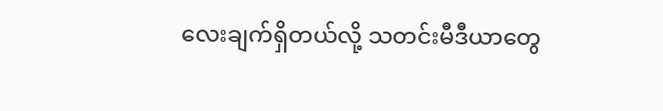လေးချက်ရှိတယ်လို့ သတင်းမီဒီယာတွေ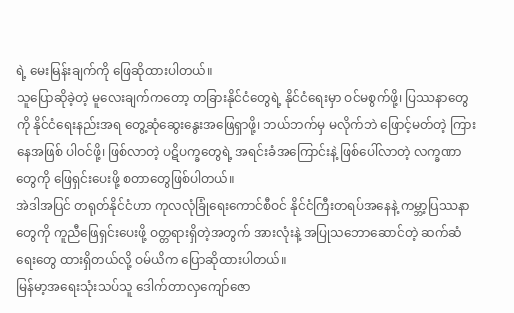ရဲ့ မေးမြန်းချက်ကို ဖြေဆိုထားပါတယ်။
သူပြောဆိုခဲ့တဲ့ မူလေးချက်ကတော့ တခြားနိုင်ငံတွေရဲ့ နိုင်ငံရေးမှာ ဝင်မစွက်ဖို့၊ ပြဿနာတွေကို နိုင်ငံရေးနည်းအရ တွေ့ဆုံဆွေးနွေးအဖြေရှာဖို့၊ ဘယ်ဘက်မှ မလိုက်ဘဲ ဖြောင့်မတ်တဲ့ ကြားနေအဖြစ် ပါဝင်ဖို့၊ ဖြစ်လာတဲ့ ပဋိပက္ခတွေရဲ့ အရင်းခံအကြောင်းနဲ့ ဖြစ်ပေါ်လာတဲ့ လက္ခဏာတွေကို ဖြေရှင်းပေးဖို့ စတာတွေဖြစ်ပါတယ်။
အဲဒါအပြင် တရုတ်နိုင်ငံဟာ ကုလလုံခြုံရေးကောင်စီဝင် နိုင်ငံကြီးတရပ်အနေနဲ့ ကမ္ဘာ့ပြဿနာတွေကို ကူညီဖြေရှင်းပေးဖို့ ဝတ္တရားရှိတဲ့အတွက် အားလုံးနဲ့ အပြုသဘောဆောင်တဲ့ ဆက်ဆံရေးတွေ ထားရှိတယ်လို့ ဝမ်ယိက ပြောဆိုထားပါတယ်။
မြန်မာ့အရေးသုံးသပ်သူ ဒေါက်တာလှကျော်ဇော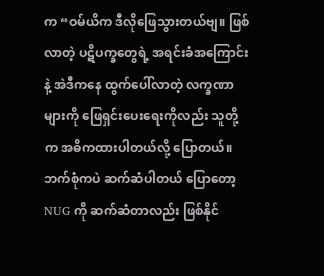က “ဝမ်ယိက ဒီလိုဖြေသွားတယ်ဗျ။ ဖြစ်လာတဲ့ ပဋိပက္ခတွေရဲ့ အရင်းခံအကြောင်းနဲ့ အဲဒီကနေ ထွက်ပေါ်လာတဲ့ လက္ခဏာများကို ဖြေရှင်းပေးရေးကိုလည်း သူတို့က အဓိကထားပါတယ်လို့ ပြောတယ်။ ဘက်စုံကပဲ ဆက်ဆံပါတယ် ပြောတော့ NUG ကို ဆက်ဆံတာလည်း ဖြစ်နိုင်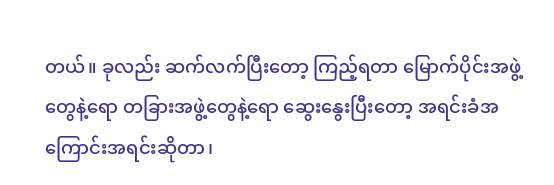တယ်။ ခုလည်း ဆက်လက်ပြီးတော့ ကြည့်ရတာ မြောက်ပိုင်းအဖွဲ့တွေနဲ့ရော တခြားအဖွဲ့တွေနဲ့ရော ဆွေးနွေးပြီးတော့ အရင်းခံအကြောင်းအရင်းဆိုတာ၊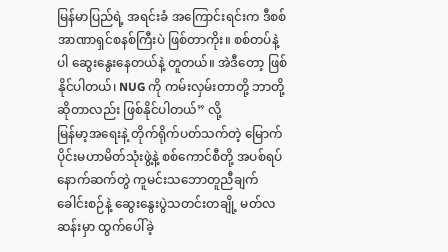မြန်မာပြည်ရဲ့ အရင်းခံ အကြောင်းရင်းက ဒီစစ်အာဏာရှင်စနစ်ကြီးပဲ ဖြစ်တာကိုး။ စစ်တပ်နဲ့ပါ ဆွေးနွေးနေတယ်နဲ့ တူတယ်။ အဲဒီတော့ ဖြစ်နိုင်ပါတယ်၊ NUG ကို ကမ်းလှမ်းတာတို့ ဘာတို့ဆိုတာလည်း ဖြစ်နိုင်ပါတယ်” လို့
မြန်မာ့အရေးနဲ့ တိုက်ရိုက်ပတ်သက်တဲ့ မြောက်ပိုင်းမဟာမိတ်သုံးဖွဲ့နဲ့ စစ်ကောင်စီတို့ အပစ်ရပ် နောက်ဆက်တွဲ ကူမင်းသဘောတူညီချက် ခေါင်းစဉ်နဲ့ ဆွေးနွေးပွဲသတင်းတချို့ မတ်လဆန်းမှာ ထွက်ပေါ်ခဲ့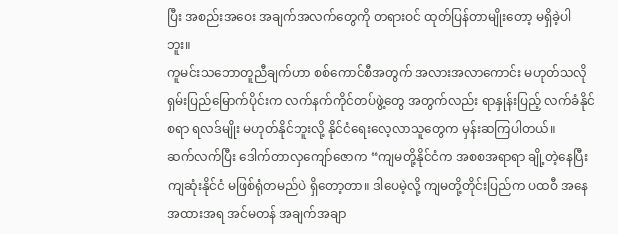ပြီး အစည်းအဝေး အချက်အလက်တွေကို တရားဝင် ထုတ်ပြန်တာမျိုးတော့ မရှိခဲ့ပါဘူး။
ကူမင်းသဘောတူညီချက်ဟာ စစ်ကောင်စီအတွက် အလားအလာကောင်း မဟုတ်သလို ရှမ်းပြည်မြောက်ပိုင်းက လက်နက်ကိုင်တပ်ဖွဲ့တွေ အတွက်လည်း ရာနှုန်းပြည့် လက်ခံနိုင်စရာ ရလဒ်မျိုး မဟုတ်နိုင်ဘူးလို့ နိုင်ငံရေးလေ့လာသူတွေက မှန်းဆကြပါတယ်။
ဆက်လက်ပြီး ဒေါက်တာလှကျော်ဇောက “ကျမတို့နိုင်ငံက အစစအရာရာ ချို့တဲ့နေပြီး ကျဆုံးနိုင်ငံ မဖြစ်ရုံတမည်ပဲ ရှိတော့တာ။ ဒါပေမဲ့လို့ ကျမတို့တိုင်းပြည်က ပထဝီ အနေအထားအရ အင်မတန် အချက်အချာ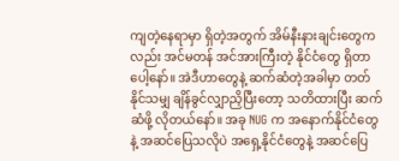ကျတဲ့နေရာမှာ ရှိတဲ့အတွက် အိမ်နီးနားချင်းတွေကလည်း အင်မတန် အင်အားကြီးတဲ့ နိုင်ငံတွေ ရှိတာပေါ့နော်။ အဲဒီဟာတွေနဲ့ ဆက်ဆံတဲ့အခါမှာ တတ်နိုင်သမျှ ချိန်ခွင်လျှာညှိပြီးတော့ သတိထားပြီး ဆက်ဆံဖို့ လိုတယ်နော်။ အခု NUG က အနောက်နိုင်ငံတွေနဲ့ အဆင်ပြေသလိုပဲ အရှေ့နိုင်ငံတွေနဲ့ အဆင်ပြေ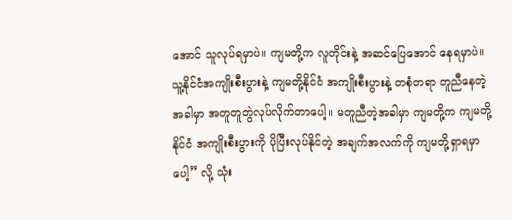အောင် သူလုပ်ရမှာပဲ။ ကျမတို့က လူတိုင်းနဲ့ အဆင်ပြေအောင် နေရမှာပဲ။ သူ့နိုင်ငံအကျိုးစီးပွားနဲ့ ကျမတို့နိုင်ငံ အကျိုးစီးပွားနဲ့ တစုံတရာ တူညီနေတဲ့အခါမှာ အတူတူတွဲလုပ်လိုက်တာပေါ့။ မတူညီတဲ့အခါမှာ ကျမတို့က ကျမတို့နိုင်ငံ အကျိုးစီးပွားကို ပိုပြီးလုပ်နိုင်တဲ့ အချက်အလက်ကို ကျမတို့ရှာရမှာပေါ့” လို့ သုံး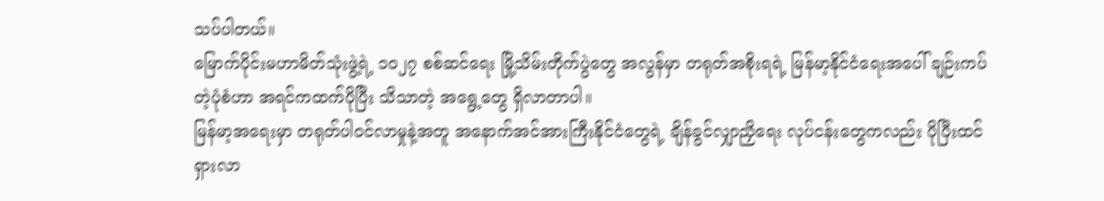သပ်ပါတယ်။
မြောက်ပိုင်းမဟာမိတ်သုံးဖွဲ့ရဲ့ ၁၀၂၇ စစ်ဆင်ရေး မြို့သိမ်းတိုက်ပွဲတွေ အလွန်မှာ တရုတ်အစိုးရရဲ့ မြန်မာ့နိုင်ငံရေးအပေါ် ချဉ်းကပ်တဲ့ပုံစံဟာ အရင်ကထက်ပိုပြီး သိသာတဲ့ အရွေ့တွေ ရှိလာတာပါ။
မြန်မာ့အရေးမှာ တရုတ်ပါဝင်လာမှုနဲ့အတူ အနောက်အင်အားကြီးနိုင်ငံတွေရဲ့ ချိန်ခွင်လျှာညှိရေး လုပ်ငန်းတွေကလည်း ပိုပြီးထင်ရှားလာ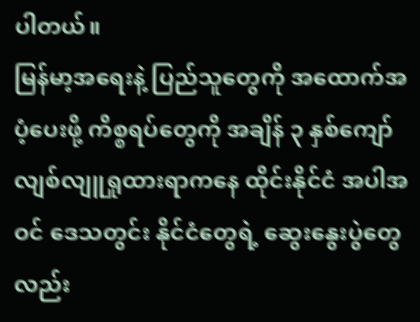ပါတယ်။
မြန်မာ့အရေးနဲ့ ပြည်သူတွေကို အထောက်အပံ့ပေးဖို့ ကိစ္စရပ်တွေကို အချိန် ၃ နှစ်ကျော် လျစ်လျူရှုထားရာကနေ ထိုင်းနိုင်ငံ အပါအဝင် ဒေသတွင်း နိုင်ငံတွေရဲ့ ဆွေးနွေးပွဲတွေလည်း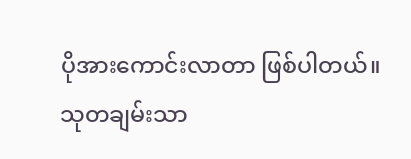ပိုအားကောင်းလာတာ ဖြစ်ပါတယ်။
သုတချမ်းသာ